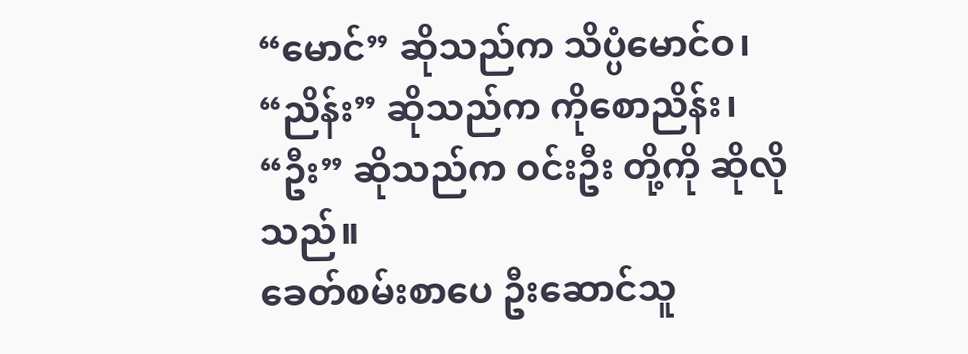“မောင်” ဆိုသည်က သိပ္ပံမောင်ဝ၊
“ညိန်း” ဆိုသည်က ကိုစောညိန်း၊
“ဦး” ဆိုသည်က ဝင်းဦး တို့ကို ဆိုလိုသည်။
ခေတ်စမ်းစာပေ ဦးဆောင်သူ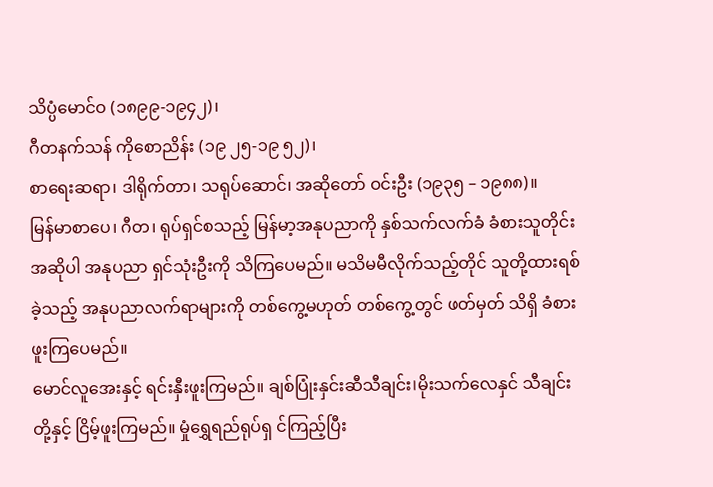သိပ္ပံမောင်ဝ (၁၈၉၉-၁၉၄၂)၊
ဂီတနက်သန် ကိုစောညိန်း (၁၉ ၂၅-၁၉ ၅၂)၊
စာရေးဆရာ၊ ဒါရိုက်တာ၊ သရုပ်ဆောင်၊ အဆိုတော် ဝင်းဦး (၁၉၃၅ – ၁၉၈၈)။
မြန်မာစာပေ၊ ဂီတ၊ ရုပ်ရှင်စသည့် မြန်မာ့အနုပညာကို နှစ်သက်လက်ခံ ခံစားသူတိုင်း အဆိုပါ အနုပညာ ရှင်သုံးဦးကို သိကြပေမည်။ မသိမမီလိုက်သည့်တိုင် သူတို့ထားရစ်ခဲ့သည့် အနုပညာလက်ရာများကို တစ်ကွေ့မဟုတ် တစ်ကွေ့တွင် ဖတ်မှတ် သိရှိ ခံစားဖူးကြပေမည်။
မောင်လူအေးနှင့် ရင်းနှီးဖူးကြမည်။ ချစ်ပြုံးနှင်းဆီသီချင်း।မိုးသက်လေနှင် သီချင်းတို့နှင့် ငြိမ့်ဖူးကြမည်။ မှုံရွှေရည်ရုပ်ရှ င်ကြည့်ပြီး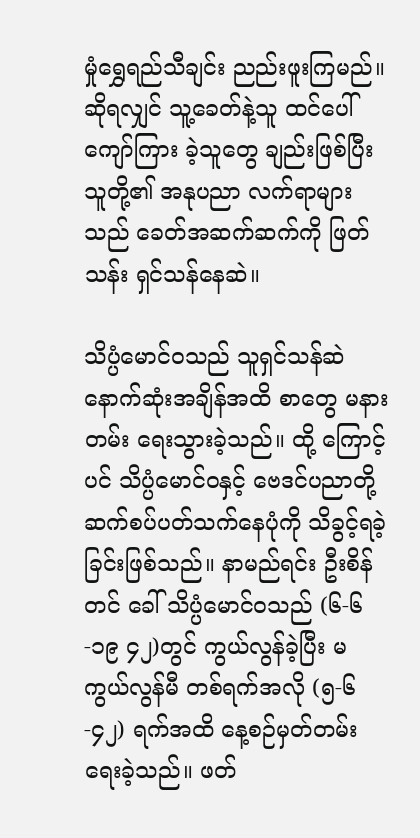မှုံရွှေရည်သီချင်း ညည်းဖူးကြမည်။ ဆိုရလျှင် သူ့ခေတ်နဲ့သူ ထင်ပေါ်ကျော်ကြား ခဲ့သူတွေ ချည်းဖြစ်ပြီး သူတို့၏ အနုပညာ လက်ရာများသည် ခေတ်အဆက်ဆက်ကို ဖြတ်သန်း ရှင်သန်နေဆဲ။

သိပ္ပံမောင်ဝသည် သူရှင်သန်ဆဲ နောက်ဆုံးအချိန်အထိ စာတွေ မနားတမ်း ရေးသွားခဲ့သည်။ ထို့ ကြောင့်ပင် သိပ္ပံမောင်ဝနှင့် ဗေဒင်ပညာတို့ ဆက်စပ်ပတ်သက်နေပုံကို သိခွင့်ရခဲ့ခြင်းဖြစ်သည်။ နာမည်ရင်း ဦးစိန်တင် ခေါ် သိပ္ပံမောင်ဝသည် (၆-၆-၁၉ ၄၂)တွင် ကွယ်လွန်ခဲ့ပြီး မကွယ်လွန်မီ တစ်ရက်အလို (၅-၆-၄၂) ရက်အထိ နေ့စဉ်မှတ်တမ်းရေးခဲ့သည်။ ဖတ်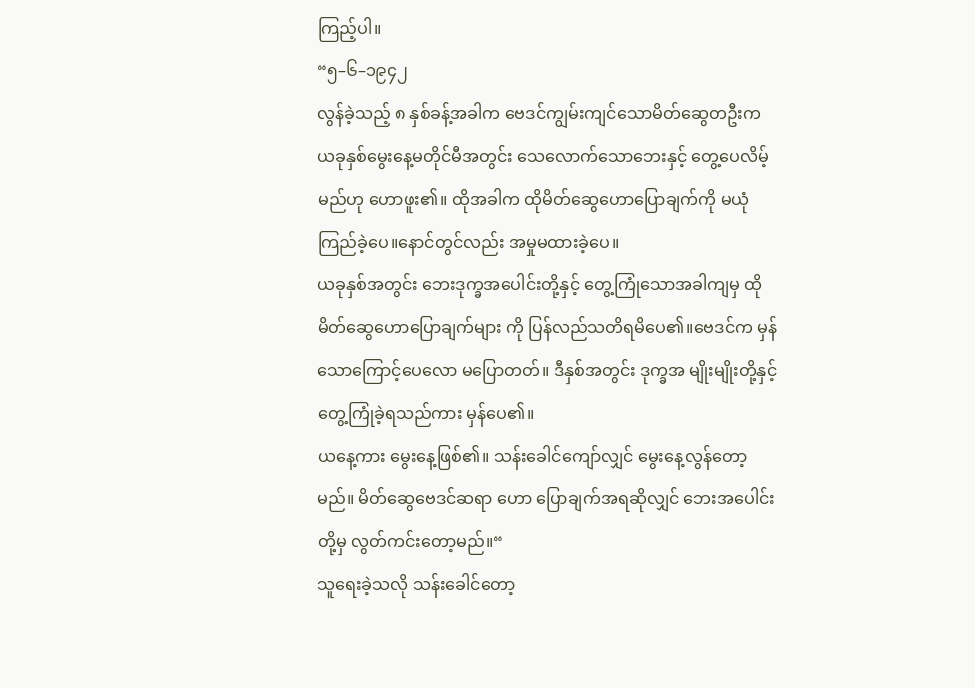ကြည့်ပါ။
“၅–၆–၁၉၄၂
လွန်ခဲ့သည့် ၈ နှစ်ခန့်အခါက ဗေဒင်ကျွမ်းကျင်သောမိတ်ဆွေတဦးက ယခုနှစ်မွေးနေ့မတိုင်မီအတွင်း သေလောက်သောဘေးနှင့် တွေ့ပေလိမ့်မည်ဟု ဟောဖူး၏။ ထိုအခါက ထိုမိတ်ဆွေဟောပြောချက်ကို မယုံကြည်ခဲ့ပေ။နောင်တွင်လည်း အမှုမထားခဲ့ပေ။
ယခုနှစ်အတွင်း ဘေးဒုက္ခအပေါင်းတို့နှင့် တွေ့ကြုံသောအခါကျမှ ထိုမိတ်ဆွေဟောပြောချက်များ ကို ပြန်လည်သတိရမိပေ၏။ဗေဒင်က မှန်သောကြောင့်ပေလော မပြောတတ်။ ဒီနှစ်အတွင်း ဒုက္ခအ မျိုးမျိုးတို့နှင့် တွေ့ကြုံခဲ့ရသည်ကား မှန်ပေ၏။
ယနေ့ကား မွေးနေ့ဖြစ်၏။ သန်းခေါင်ကျော်လျှင် မွေးနေ့လွန်တော့မည်။ မိတ်ဆွေဗေဒင်ဆရာ ဟော ပြောချက်အရဆိုလျှင် ဘေးအပေါင်းတို့မှ လွတ်ကင်းတော့မည်။“
သူရေးခဲ့သလို သန်းခေါင်တော့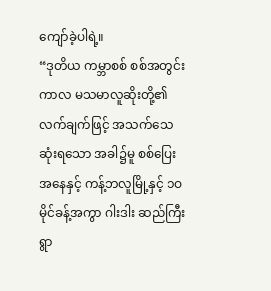ကျော်ခဲ့ပါရဲ့။
“ဒုတိယ ကမ္ဘာစစ် စစ်အတွင်းကာလ မသမာလူဆိုးတို့၏ လက်ချက်ဖြင့် အသက်သေဆုံးရသော အခါ၌မူ စစ်ပြေးအနေနှင့် ကန့်ဘလူမြို့နှင့် ၁ဝ မိုင်ခန့်အကွာ ဂါးဒါး ဆည်ကြီးရွာ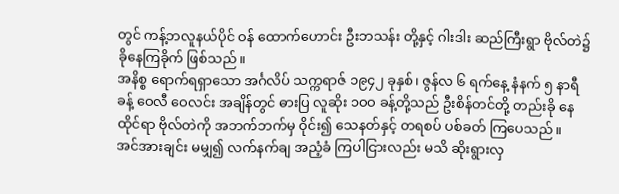တွင် ကန့်ဘလူနယ်ပိုင် ဝန် ထောက်ဟောင်း ဦးဘသန်း တို့နှင့် ဂါးဒါး ဆည်ကြီးရွာ ဗိုလ်တဲ၌ ခိုနေကြခိုက် ဖြစ်သည်။
အနိစ္စ ရောက်ရရှာသော အင်္ဂလိပ် သက္ကရာဇ် ၁၉၄၂ ခုနှစ်၊ ဇွန်လ ၆ ရက်နေ့ နံနက် ၅ နာရီခန့် ဝေလီ ဝေလင်း အချိန်တွင် ဓားပြ လူဆိုး ၁ဝဝ ခန့်တို့သည် ဦးစိန်တင်တို့ တည်းခို နေထိုင်ရာ ဗိုလ်တဲကို အဘက်ဘက်မှ ဝိုင်း၍ သေနတ်နှင့် တရစပ် ပစ်ခတ် ကြပေသည်။
အင်အားချင်း မမျှ၍ လက်နက်ချ အညံ့ခံ ကြပါငြားလည်း မသိ ဆိုးရွားလှ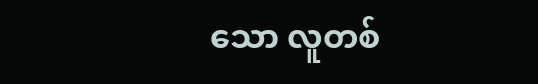သော လူတစ်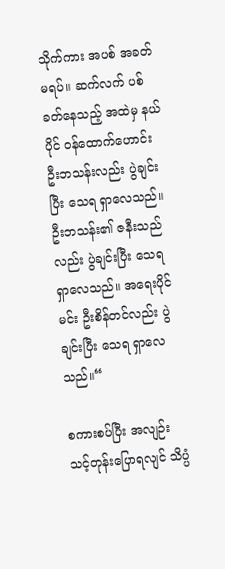သိုက်ကား အပစ် အခတ် မရပ်။ ဆက်လက် ပစ်ခတ်နေသည့် အထဲမှ နယ်ပိုင် ဝန်ထောက်ဟောင်း ဦးဘသန်းလည်း ပွဲချင်း ပြီး သေရ ရှာလေသည်။ ဦးဘသန်း၏ ဇနီးသည်လည်း ပွဲချင်းပြီး သေရ ရှာလေသည်။ အရေးပိုင်မင်း ဦးစိန်တင်လည်း ပွဲချင်းပြီး သေရ ရှာလေသည်။“

စကားစပ်ပြီး အလျဉ်းသင့်တုန်းပြောရလျင် သိပ္ပံ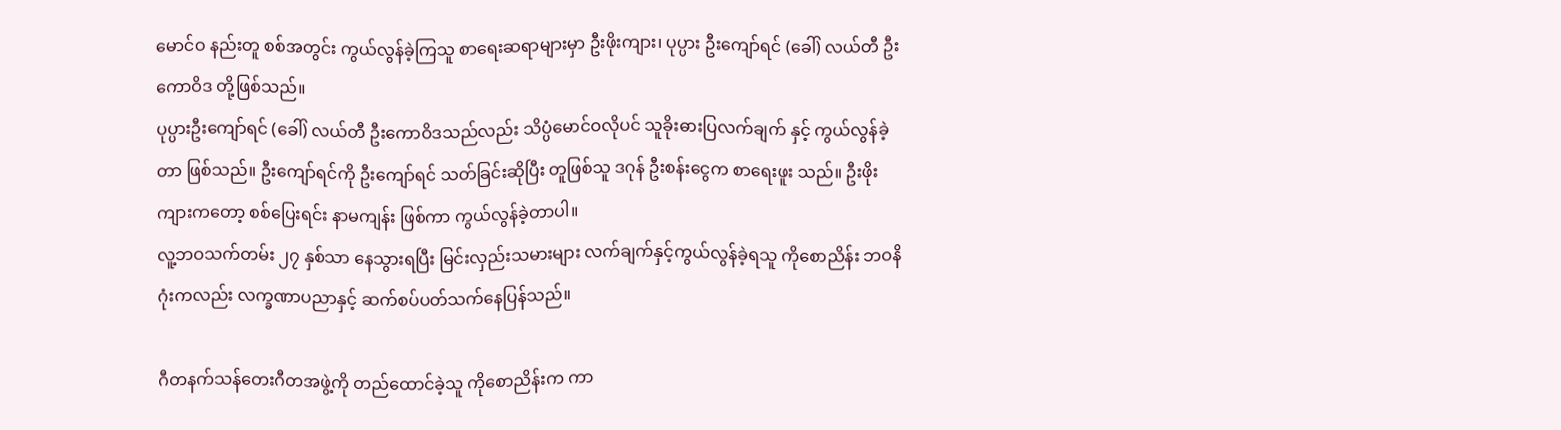မောင်ဝ နည်းတူ စစ်အတွင်း ကွယ်လွန်ခဲ့ကြသူ စာရေးဆရာများမှာ ဦးဖိုးကျား၊ ပုပ္ပား ဦးကျော်ရင် (ခေါ်) လယ်တီ ဦးကောဝိဒ တို့ဖြစ်သည်။
ပုပ္ပားဦးကျော်ရင် (ခေါ်) လယ်တီ ဦးကောဝိဒသည်လည်း သိပ္ပံမောင်ဝလိုပင် သူခိုးဓားပြလက်ချက် နှင့် ကွယ်လွန်ခဲ့တာ ဖြစ်သည်။ ဦးကျော်ရင်ကို ဦးကျော်ရင် သတ်ခြင်းဆိုပြီး တူဖြစ်သူ ဒဂုန် ဦးစန်းငွေက စာရေးဖူး သည်။ ဦးဖိုးကျားကတော့ စစ်ပြေးရင်း နာမကျန်း ဖြစ်ကာ ကွယ်လွန်ခဲ့တာပါ။
လူ့ဘဝသက်တမ်း ၂၇ နှစ်သာ နေသွားရပြီး မြင်းလှည်းသမားများ လက်ချက်နှင့်ကွယ်လွန်ခဲ့ရသူ ကိုစောညိန်း ဘဝနိဂုံးကလည်း လက္ခဏာပညာနှင့် ဆက်စပ်ပတ်သက်နေပြန်သည်။

ဂီတနက်သန်တေးဂီတအဖွဲ့ကို တည်ထောင်ခဲ့သူ ကိုစောညိန်းက ကာ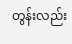တွန်းလည်း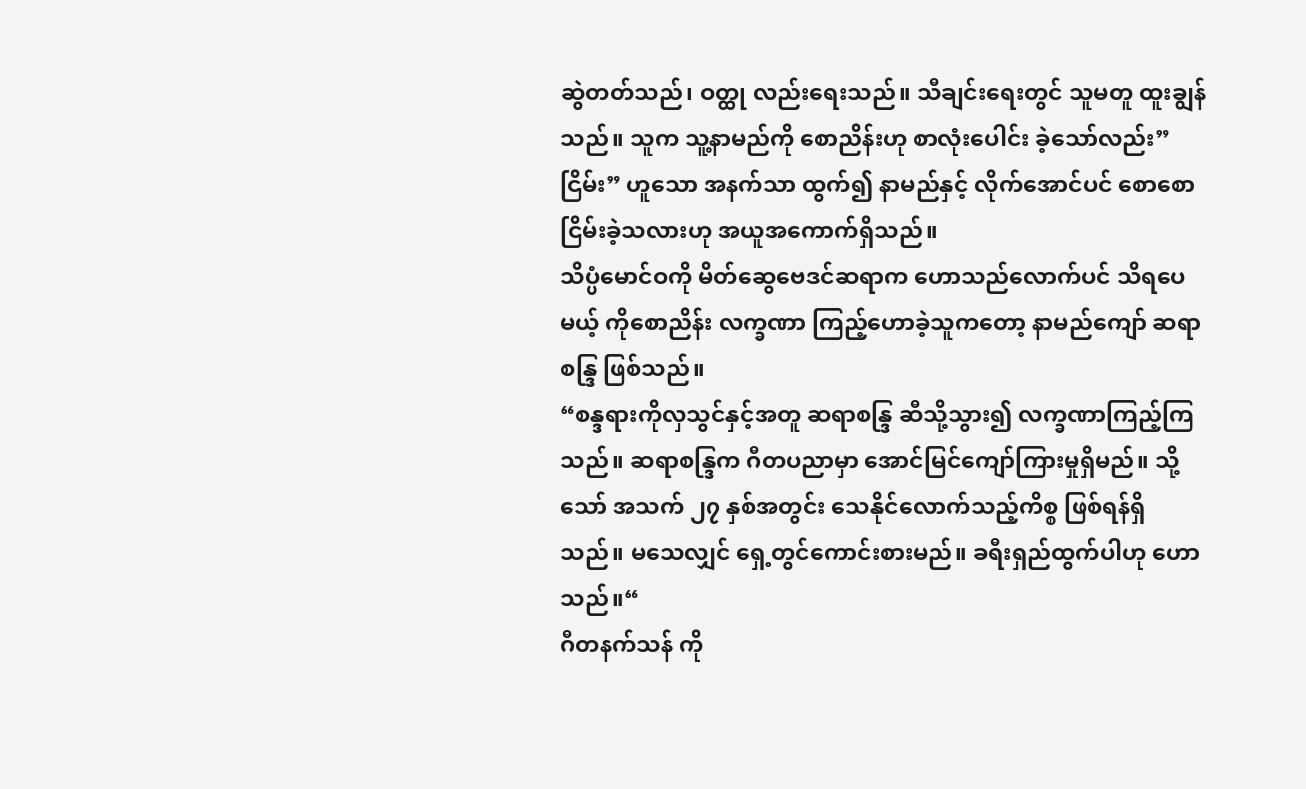ဆွဲတတ်သည်၊ ဝတ္ထု လည်းရေးသည်။ သီချင်းရေးတွင် သူမတူ ထူးချွန်သည်။ သူက သူ့နာမည်ကို စောညိန်းဟု စာလုံးပေါင်း ခဲ့သော်လည်း”ငြိမ်း” ဟူသော အနက်သာ ထွက်၍ နာမည်နှင့် လိုက်အောင်ပင် စောစောငြိမ်းခဲ့သလားဟု အယူအကောက်ရှိသည်။
သိပ္ပံမောင်ဝကို မိတ်ဆွေဗေဒင်ဆရာက ဟောသည်လောက်ပင် သိရပေမယ့် ကိုစောညိန်း လက္ခဏာ ကြည့်ဟောခဲ့သူကတော့ နာမည်ကျော် ဆရာစန္ဒြ ဖြစ်သည်။
“စန္ဒရားကိုလှသွင်နှင့်အတူ ဆရာစန္ဒြ ဆီသို့သွား၍ လက္ခဏာကြည့်ကြသည်။ ဆရာစန္ဒြက ဂီတပညာမှာ အောင်မြင်ကျော်ကြားမှုရှိမည်။ သို့သော် အသက် ၂၇ နှစ်အတွင်း သေနိုင်လောက်သည့်ကိစ္စ ဖြစ်ရန်ရှိ သည်။ မသေလျှင် ရှေ့တွင်ကောင်းစားမည်။ ခရီးရှည်ထွက်ပါဟု ဟောသည်။“
ဂီတနက်သန် ကို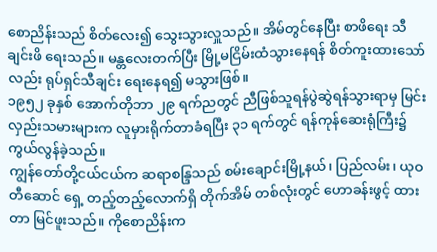စောညိန်းသည် စိတ်လေး၍ သွေးသွားလှူသည်။ အိမ်တွင်နေပြီး စာဖိရေး သီချင်းဖိ ရေးသည်။ မန္တလေးတက်ပြီး မြို့မငြိမ်းထံသွားနေရန် စိတ်ကူးထားသော်လည်း ရုပ်ရှင်သီချင်း ရေးနေရ၍ မသွားဖြစ်။
၁၉၅၂ ခုနှစ် အောက်တိုဘာ ၂၉ ရက်ညတွင် ညီဖြစ်သူရန်ပွဲဆွဲရန်သွားရာမှ မြင်းလှည်းသမားများက လူမှားရိုက်တာခံရပြီး ၃၁ ရက်တွင် ရန်ကုန်ဆေးရုံကြီး၌ ကွယ်လွန်ခဲ့သည်။
ကျွန်တော်တို့ငယ်ငယ်က ဆရာစန္ဒြသည် စမ်းချောင်းမြို့နယ်၊ ပြည်လမ်း၊ ယုဝတီဆောင် ရှေ့ တည့်တည့်လောက်ရှိ တိုက်အိမ် တစ်လုံးတွင် ဟောခန်းဖွင့် ထားတာ မြင်ဖူးသည်။ ကိုစောညိန်းက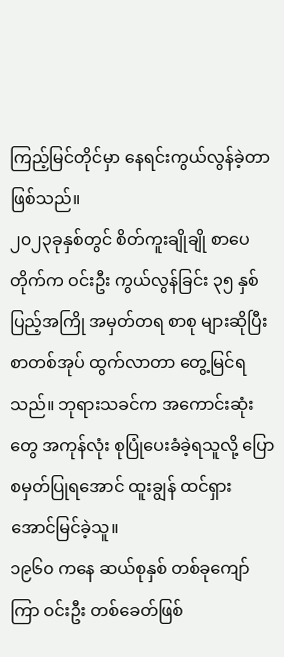ကြည့်မြင်တိုင်မှာ နေရင်းကွယ်လွန်ခဲ့တာဖြစ်သည်။
၂၀၂၃ခုနှစ်တွင် စိတ်ကူးချိုချို စာပေတိုက်က ဝင်းဦး ကွယ်လွန်ခြင်း ၃၅ နှစ်ပြည့်အကြို အမှတ်တရ စာစု များဆိုပြီး စာတစ်အုပ် ထွက်လာတာ တွေ့မြင်ရသည်။ ဘုရားသခင်က အကောင်းဆုံးတွေ အကုန်လုံး စုပြုံပေးခံခဲ့ရသူလို့ ပြောစမှတ်ပြုရအောင် ထူးချွန် ထင်ရှား အောင်မြင်ခဲ့သူ။
၁၉၆၀ ကနေ ဆယ်စုနှစ် တစ်ခုကျော်ကြာ ဝင်းဦး တစ်ခေတ်ဖြစ်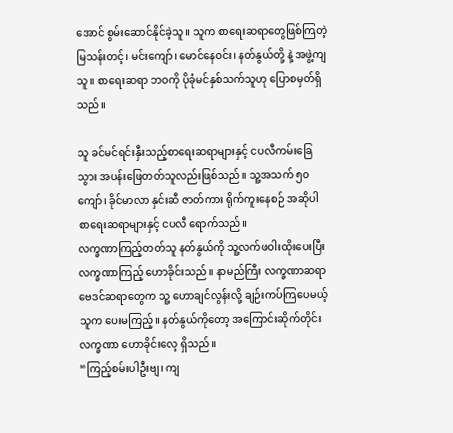အောင် စွမ်းဆောင်နိုင်ခဲ့သူ။ သူက စာရေးဆရာတွေဖြစ်ကြတဲ့ မြသန်းတင့်၊ မင်းကျော်၊ မောင်နေဝင်း၊ နတ်နွယ်တို့ နဲ့ အဖွဲ့ကျသူ။ စာရေးဆရာ ဘဝကို ပိုခုံမင်နှစ်သက်သူဟု ပြောစမှတ်ရှိသည်။

သူ ခင်မင်ရင်းနှီးသည့်စာရေးဆရာများနှင့် ငပလီကမ်းခြေသွား အပန်းဖြေတတ်သူလည်းဖြစ်သည်။ သူ့အသက် ၅၀ ကျော်၊ ခိုင်မာလာ နှင်းဆီ ဇာတ်ကား ရိုက်ကူးနေစဉ် အဆိုပါ စာရေးဆရာများနှင့် ငပလီ ရောက်သည်။
လက္ခဏာကြည့်တတ်သူ နတ်နွယ်ကို သူ့လက်ဖဝါးထိုးပေးပြီး လက္ခဏာကြည့် ဟောခိုင်းသည်။ နာမည်ကြီး လက္ခဏာဆရာ ဗေဒင်ဆရာတွေက သူ့ ဟောချင်လွန်းလို့ ချဉ်းကပ်ကြပေမယ့် သူက ပေးမကြည့်။ နတ်နွယ်ကိုတော့ အကြောင်းဆိုက်တိုင်း လက္ခဏာ ဟောခိုင်းလေ့ ရှိသည်။
“ကြည့်စမ်းပါဦးဗျ၊ ကျ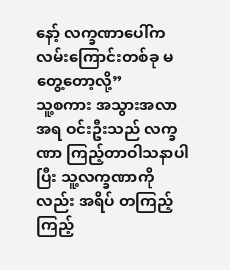နော့် လက္ခဏာပေါ်က လမ်းကြောင်းတစ်ခု မတွေ့တော့လို့”
သူ့စကား အသွားအလာအရ ဝင်းဦးသည် လက္ခဏာ ကြည့်တာဝါသနာပါပြီး သူ့လက္ခဏာကိုလည်း အရိပ် တကြည့်ကြည့်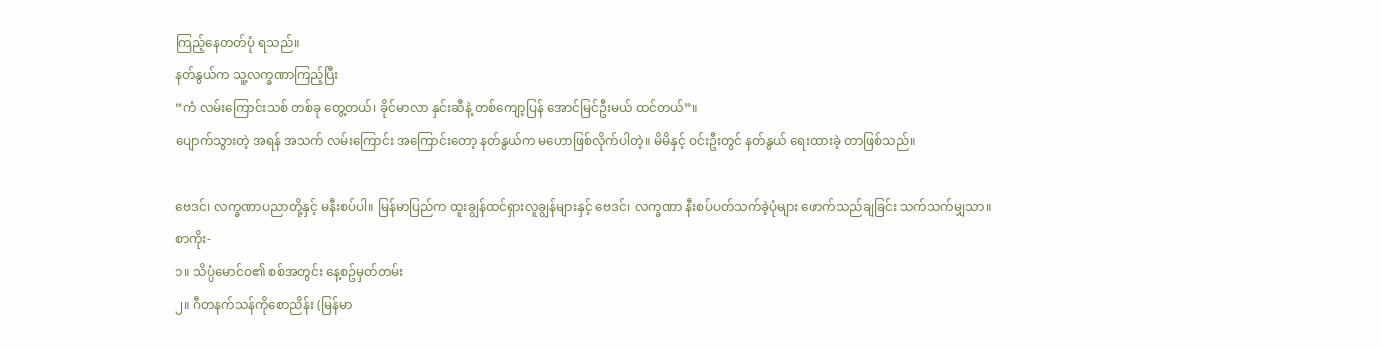ကြည့်နေတတ်ပုံ ရသည်။
နတ်နွယ်က သူ့လက္ခဏာကြည့်ပြီး
“ကံ လမ်းကြောင်းသစ် တစ်ခု တွေ့တယ်၊ ခိုင်မာလာ နှင်းဆီနဲ့ တစ်ကျော့ပြန် အောင်မြင်ဦးမယ် ထင်တယ်”။
ပျောက်သွားတဲ့ အရန် အသက် လမ်းကြောင်း အကြောင်းတော့ နတ်နွယ်က မဟောဖြစ်လိုက်ပါတဲ့။ မိမိနှင့် ဝင်းဦးတွင် နတ်နွယ် ရေးထားခဲ့ တာဖြစ်သည်။

ဗေဒင်၊ လက္ခဏာပညာတို့နှင့် မနီးစပ်ပါ။ မြန်မာပြည်က ထူးချွန်ထင်ရှားလူချွန်များနှင့် ဗေဒင်၊ လက္ခဏာ နီးစပ်ပတ်သက်ခဲ့ပုံများ ဖောက်သည်ချခြင်း သက်သက်မျှသာ။
စာကိုး-
၁။ သိပ္ပံမောင်ဝ၏ စစ်အတွင်း နေ့စဥ်မှတ်တမ်း
၂။ ဂီတနက်သန်ကိုစောညိန်း (မြန်မာ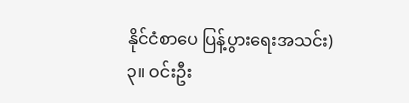နိုင်ငံစာပေ ပြန့်ပွားရေးအသင်း)
၃။ ဝင်းဦး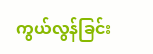ကွယ်လွန်ခြင်း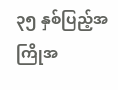၃၅ နှစ်ပြည့်အကြိုအ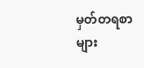မှတ်တရစာများ